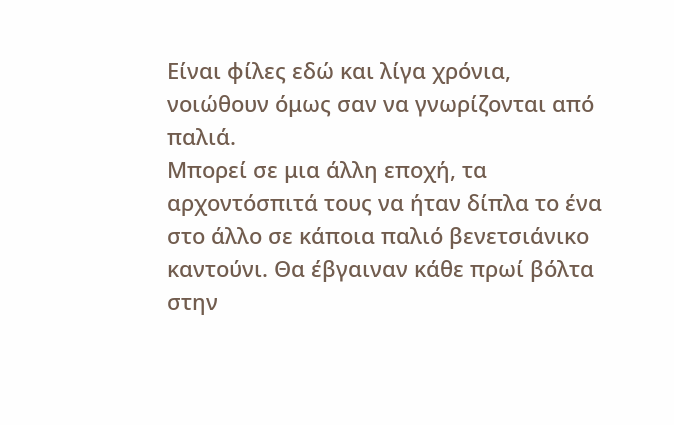Είναι φίλες εδώ και λίγα χρόνια, νοιώθουν όμως σαν να γνωρίζονται από παλιά.
Μπορεί σε μια άλλη εποχή, τα αρχοντόσπιτά τους να ήταν δίπλα το ένα στο άλλο σε κάποια παλιό βενετσιάνικο καντούνι. Θα έβγαιναν κάθε πρωί βόλτα στην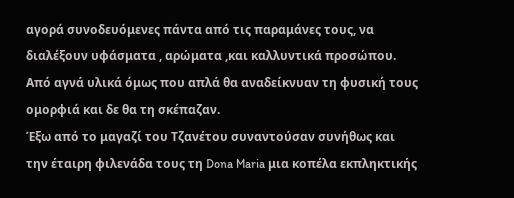αγορά συνοδευόμενες πάντα από τις παραμάνες τους, να διαλέξουν υφάσματα , αρώματα ,και καλλυντικά προσώπου. Από αγνά υλικά όμως που απλά θα αναδείκνυαν τη φυσική τους ομορφιά και δε θα τη σκέπαζαν.
Έξω από το μαγαζί του Τζανέτου συναντούσαν συνήθως και την έταιρη φιλενάδα τους τη Dona Maria μια κοπέλα εκπληκτικής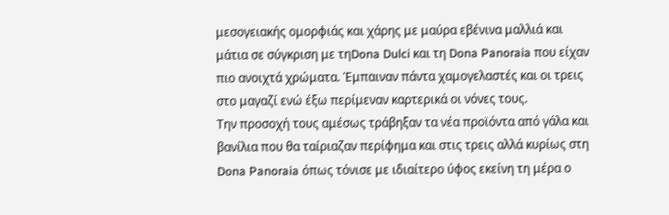μεσογειακής ομορφιάς και χάρης με μαύρα εβένινα μαλλιά και μάτια σε σύγκριση με τηDona Dulci και τη Dona Panoraia που είχαν πιο ανοιχτά χρώματα. Έμπαιναν πάντα χαμογελαστές και οι τρεις στο μαγαζί ενώ έξω περίμεναν καρτερικά οι νόνες τους.
Την προσοχή τους αμέσως τράβηξαν τα νέα προϊόντα από γάλα και βανίλια που θα ταίριαζαν περίφημα και στις τρεις αλλά κυρίως στη Dona Panoraia όπως τόνισε με ιδιαίτερο ύφος εκείνη τη μέρα ο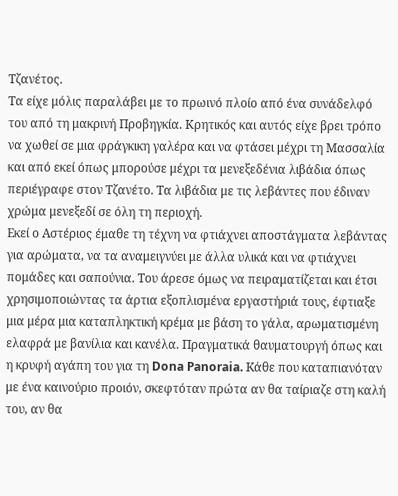Τζανέτος.
Τα είχε μόλις παραλάβει με το πρωινό πλοίο από ένα συνάδελφό του από τη μακρινή Προβηγκία. Κρητικός και αυτός είχε βρει τρόπο να χωθεί σε μια φράγκικη γαλέρα και να φτάσει μέχρι τη Μασσαλία και από εκεί όπως μπορούσε μέχρι τα μενεξεδένια λιβάδια όπως περιέγραφε στον Τζανέτο. Τα λιβάδια με τις λεβάντες που έδιναν χρώμα μενεξεδί σε όλη τη περιοχή.
Εκεί ο Αστέριος έμαθε τη τέχνη να φτιάχνει αποστάγματα λεβάντας για αρώματα, να τα αναμειγνύει με άλλα υλικά και να φτιάχνει πομάδες και σαπούνια. Του άρεσε όμως να πειραματίζεται και έτσι χρησιμοποιώντας τα άρτια εξοπλισμένα εργαστήριά τους, έφτιαξε μια μέρα μια καταπληκτική κρέμα με βάση το γάλα, αρωματισμένη ελαφρά με βανίλια και κανέλα. Πραγματικά θαυματουργή όπως και η κρυφή αγάπη του για τη Dona Panoraia. Kάθε που καταπιανόταν με ένα καινούριο προιόν, σκεφτόταν πρώτα αν θα ταίριαζε στη καλή του, αν θα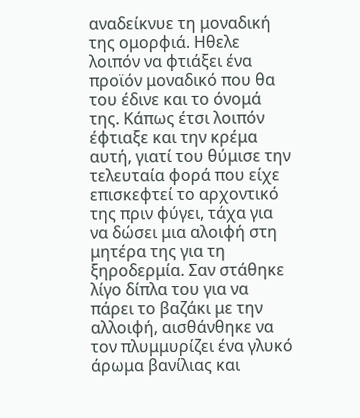αναδείκνυε τη μοναδική της ομορφιά. Ηθελε λοιπόν να φτιάξει ένα προϊόν μοναδικό που θα του έδινε και το όνομά της. Κάπως έτσι λοιπόν έφτιαξε και την κρέμα αυτή, γιατί του θύμισε την τελευταία φορά που είχε επισκεφτεί το αρχοντικό της πριν φύγει, τάχα για να δώσει μια αλοιφή στη μητέρα της για τη ξηροδερμία. Σαν στάθηκε λίγο δίπλα του για να πάρει το βαζάκι με την αλλοιφή, αισθάνθηκε να τον πλυμμυρίζει ένα γλυκό άρωμα βανίλιας και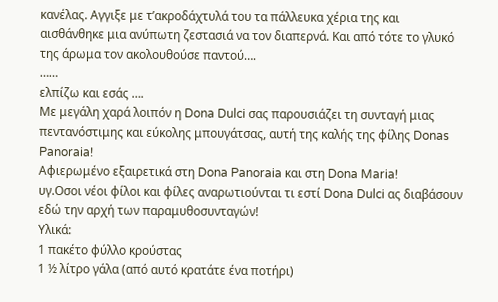κανέλας. Αγγιξε με τ’ακροδάχτυλά του τα πάλλευκα χέρια της και αισθάνθηκε μια ανύπωτη ζεστασιά να τον διαπερνά. Και από τότε το γλυκό της άρωμα τον ακολουθούσε παντού….
……
ελπίζω και εσάς ….
Με μεγάλη χαρά λοιπόν η Dona Dulci σας παρουσιάζει τη συνταγή μιας πεντανόστιμης και εύκολης μπουγάτσας, αυτή της καλής της φίλης Donas Panoraia!
Αφιερωμένο εξαιρετικά στη Dona Panoraia και στη Dona Maria!
υγ.Οσοι νέοι φίλοι και φίλες αναρωτιούνται τι εστί Dona Dulci ας διαβάσουν εδώ την αρχή των παραμυθοσυνταγών!
Υλικά:
1 πακέτο φύλλο κρούστας
1 ½ λίτρο γάλα (από αυτό κρατάτε ένα ποτήρι)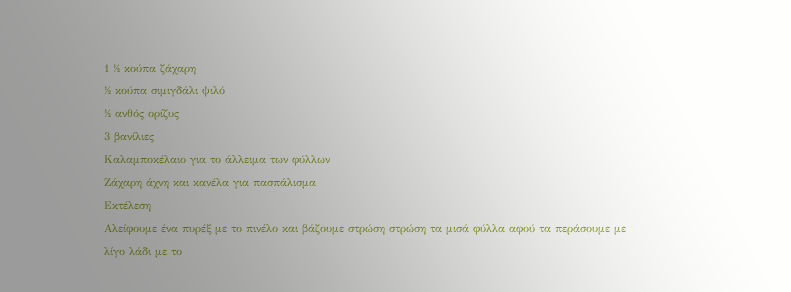1 ½ κούπα ζάχαρη
½ κούπα σιμιγδάλι ψιλό
½ ανθός ορίζυς
3 βανίλιες
Καλαμποκέλαιο για το άλλειμα των φύλλων
Ζάχαρη άχνη και κανέλα για πασπάλισμα
Εκτέλεση
Αλείφουμε ένα πυρέξ με το πινέλο και βάζουμε στρώση στρώση τα μισά φύλλα αφού τα περάσουμε με λίγο λάδι με το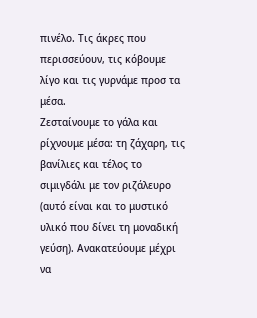πινέλο. Tις άκρες που περισσεύουν, τις κόβουμε λίγο και τις γυρνάμε προσ τα μέσα.
Ζεσταίνουμε το γάλα και ρίχνουμε μέσα: τη ζάχαρη, τις βανίλιες και τέλος το σιμιγδάλι με τον ριζάλευρο (αυτό είναι και το μυστικό υλικό που δίνει τη μοναδική γεύση). Ανακατεύουμε μέχρι να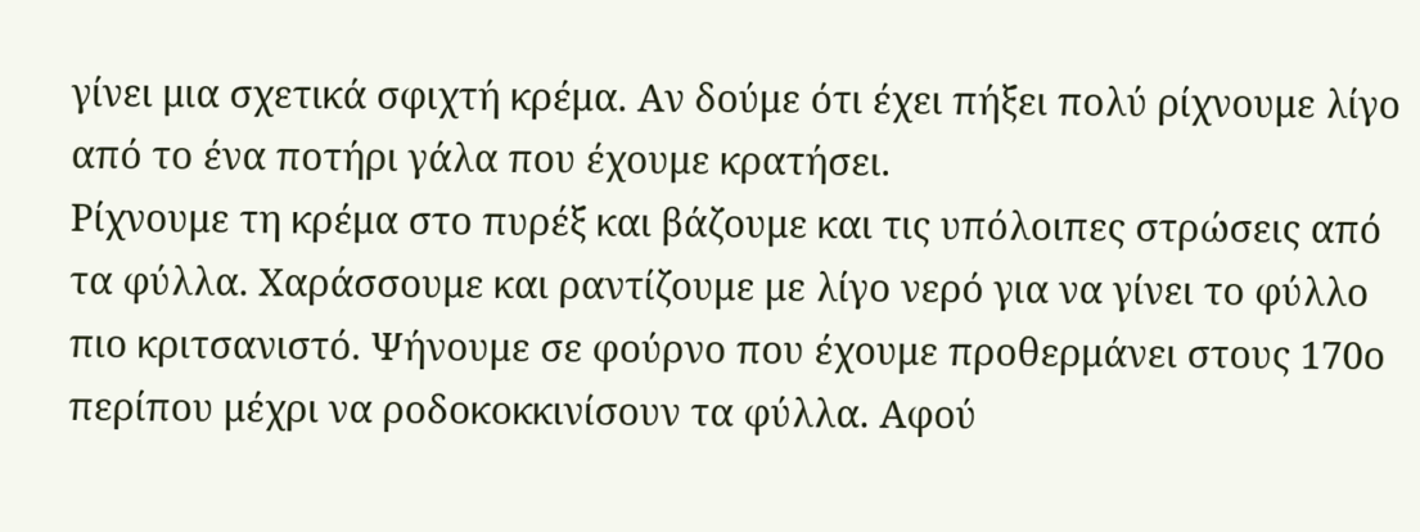γίνει μια σχετικά σφιχτή κρέμα. Αν δούμε ότι έχει πήξει πολύ ρίχνουμε λίγο από το ένα ποτήρι γάλα που έχουμε κρατήσει.
Ρίχνουμε τη κρέμα στο πυρέξ και βάζουμε και τις υπόλοιπες στρώσεις από τα φύλλα. Χαράσσουμε και ραντίζουμε με λίγο νερό για να γίνει το φύλλο πιο κριτσανιστό. Ψήνουμε σε φούρνο που έχουμε προθερμάνει στους 170ο περίπου μέχρι να ροδοκοκκινίσουν τα φύλλα. Αφού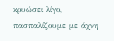κρυώσει λίγο, πασπαλίζουμε με άχνη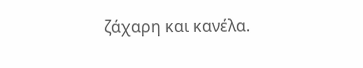ζάχαρη και κανέλα.